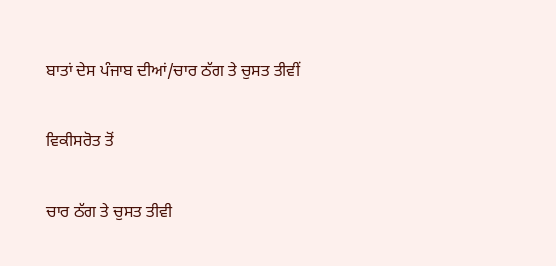ਬਾਤਾਂ ਦੇਸ ਪੰਜਾਬ ਦੀਆਂ/ਚਾਰ ਠੱਗ ਤੇ ਚੁਸਤ ਤੀਵੀਂ

ਵਿਕੀਸਰੋਤ ਤੋਂ

ਚਾਰ ਠੱਗ ਤੇ ਚੁਸਤ ਤੀਵੀ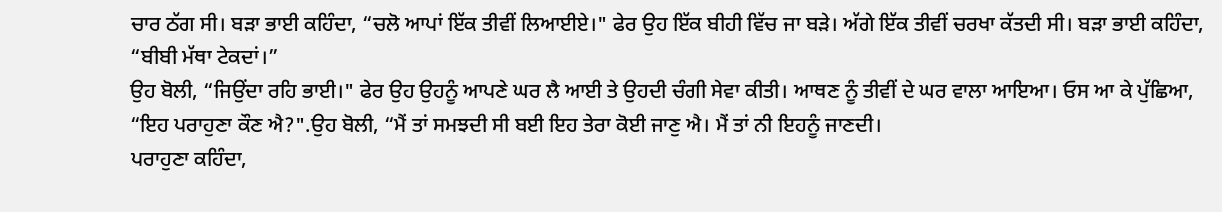ਚਾਰ ਠੱਗ ਸੀ। ਬੜਾ ਭਾਈ ਕਹਿੰਦਾ, “ਚਲੋ ਆਪਾਂ ਇੱਕ ਤੀਵੀਂ ਲਿਆਈਏ।" ਫੇਰ ਉਹ ਇੱਕ ਬੀਹੀ ਵਿੱਚ ਜਾ ਬੜੇ। ਅੱਗੇ ਇੱਕ ਤੀਵੀਂ ਚਰਖਾ ਕੱਤਦੀ ਸੀ। ਬੜਾ ਭਾਈ ਕਹਿੰਦਾ, “ਬੀਬੀ ਮੱਥਾ ਟੇਕਦਾਂ।”
ਉਹ ਬੋਲੀ, “ਜਿਉਂਦਾ ਰਹਿ ਭਾਈ।" ਫੇਰ ਉਹ ਉਹਨੂੰ ਆਪਣੇ ਘਰ ਲੈ ਆਈ ਤੇ ਉਹਦੀ ਚੰਗੀ ਸੇਵਾ ਕੀਤੀ। ਆਥਣ ਨੂੰ ਤੀਵੀਂ ਦੇ ਘਰ ਵਾਲਾ ਆਇਆ। ਓਸ ਆ ਕੇ ਪੁੱਛਿਆ, “ਇਹ ਪਰਾਹੁਣਾ ਕੌਣ ਐ?".ਉਹ ਬੋਲੀ, “ਮੈਂ ਤਾਂ ਸਮਝਦੀ ਸੀ ਬਈ ਇਹ ਤੇਰਾ ਕੋਈ ਜਾਣੁ ਐ। ਮੈਂ ਤਾਂ ਨੀ ਇਹਨੂੰ ਜਾਣਦੀ।
ਪਰਾਹੁਣਾ ਕਹਿੰਦਾ,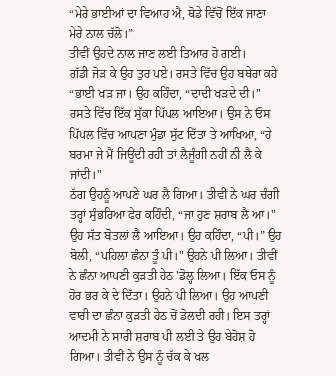“ਮੇਰੇ ਭਾਈਆਂ ਦਾ ਵਿਆਹ ਐ, ਥੋਡੇ ਵਿੱਚੋਂ ਇੱਕ ਜਾਣਾ ਮੇਰੇ ਨਾਲ ਚੱਲੋ।”
ਤੀਵੀਂ ਉਹਦੇ ਨਾਲ ਜਾਣ ਲਈ ਤਿਆਰ ਹੋ ਗਈ।
ਗੱਡੀ ਜੋੜ ਕੇ ਉਹ ਤੁਰ ਪਏ। ਰਸਤੇ ਵਿੱਚ ਉਹ ਬਥੇਰਾ ਕਹੇ “ਭਾਈ ਖੜ ਜਾ। ਉਹ ਕਹਿੰਦਾ, “ਦਾਦੀ ਖੜਦੇ ਦੀ।"
ਰਸਤੇ ਵਿੱਚ ਇੱਕ ਸੁੱਕਾ ਪਿੱਪਲ ਆਇਆ। ਉਸ ਨੇ ਓਸ ਪਿੱਪਲ ਵਿੱਚ ਆਪਣਾ ਮੁੰਡਾ ਸੁੱਟ ਦਿੱਤਾ ਤੇ ਆਖਿਆ, “ਹੇ ਬਰਮਾ ਜੇ ਮੈਂ ਜਿਊਂਦੀ ਰਹੀ ਤਾਂ ਲੈਜੂੰਗੀ ਨਹੀਂ ਨੀ ਲੈ ਕੇ ਜਾਂਦੀ।"
ਠੱਗ ਉਹਨੂੰ ਆਪਣੇ ਘਰ ਲੈ ਗਿਆ। ਤੀਵੀਂ ਨੇ ਘਰ ਚੰਗੀ ਤਰ੍ਹਾਂ ਸੁੰਭਰਿਆ ਫੇਰ ਕਹਿੰਦੀ, “ਜਾ ਹੁਣ ਸ਼ਰਾਬ ਲੈ ਆ।"
ਉਹ ਸੱਤ ਬੋਤਲਾਂ ਲੈ ਆਇਆ। ਉਹ ਕਹਿੰਦਾ, “ਪੀ।” ਉਹ ਬੋਲੀ, “ਪਹਿਲਾ ਛੰਨਾ ਤੂੰ ਪੀ।" ਉਹਨੇ ਪੀ ਲਿਆ। ਤੀਵੀਂ ਨੇ ਛੰਨਾ ਆਪਣੀ ਕੁੜਤੀ ਹੇਠ 'ਡੋਲ੍ਹ ਲਿਆ। ਇੱਕ ਓਸ ਨੂੰ ਹੋਰ ਭਰ ਕੇ ਦੇ ਦਿੱਤਾ। ਉਹਨੇ ਪੀ ਲਿਆ। ਉਹ ਆਪਣੀ ਵਾਰੀ ਦਾ ਛੰਨਾ ਕੁੜਤੀ ਹੇਠ ਚੋਂ ਡੋਲਦੀ ਰਹੀ। ਇਸ ਤਰ੍ਹਾਂ ਆਦਮੀ ਨੇ ਸਾਰੀ ਸ਼ਰਾਬ ਪੀ ਲਈ ਤੇ ਉਹ ਬੇਹੋਸ਼ ਹੋ ਗਿਆ। ਤੀਵੀਂ ਨੇ ਉਸ ਨੂੰ ਚੱਕ ਕੇ ਖਲ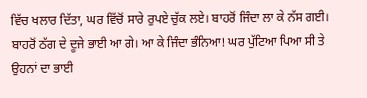ਵਿੱਚ ਖਲਾਰ ਦਿੱਤਾ, ਘਰ ਵਿੱਚੋਂ ਸਾਰੇ ਰੁਪਏ ਚੁੱਕ ਲਏ। ਬਾਹਰੋਂ ਜਿੰਦਾ ਲਾ ਕੇ ਨੱਸ ਗਈ।
ਬਾਹਰੋਂ ਠੱਗ ਦੇ ਦੂਜੇ ਭਾਈ ਆ ਗੇ। ਆ ਕੇ ਜਿੰਦਾ ਭੰਨਿਆ! ਘਰ ਪੁੱਟਿਆ ਪਿਆ ਸੀ ਤੇ ਉਹਨਾਂ ਦਾ ਭਾਈ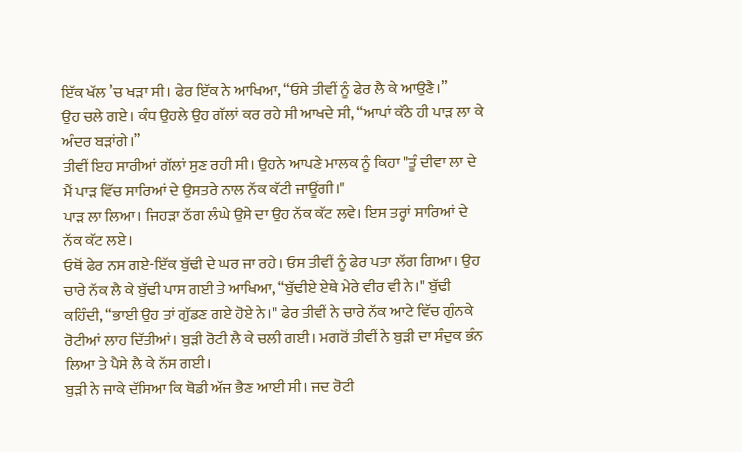ਇੱਕ ਖੱਲ ’ਚ ਖੜਾ ਸੀ। ਫੇਰ ਇੱਕ ਨੇ ਆਖਿਆ, “ਓਸੇ ਤੀਵੀਂ ਨੂੰ ਫੇਰ ਲੈ ਕੇ ਆਉਣੈ।”
ਉਹ ਚਲੇ ਗਏ। ਕੰਧ ਉਹਲੇ ਉਹ ਗੱਲਾਂ ਕਰ ਰਹੇ ਸੀ ਆਖਦੇ ਸੀ, “ਆਪਾਂ ਕੱਠੇ ਹੀ ਪਾੜ ਲਾ ਕੇ ਅੰਦਰ ਬੜਾਂਗੇ।”
ਤੀਵੀਂ ਇਹ ਸਾਰੀਆਂ ਗੱਲਾਂ ਸੁਣ ਰਹੀ ਸੀ। ਉਹਨੇ ਆਪਣੇ ਮਾਲਕ ਨੂੰ ਕਿਹਾ "ਤੂੰ ਦੀਵਾ ਲਾ ਦੇ ਮੈਂ ਪਾੜ ਵਿੱਚ ਸਾਰਿਆਂ ਦੇ ਉਸਤਰੇ ਨਾਲ ਨੱਕ ਕੱਟੀ ਜਾਊਂਗੀ।"
ਪਾੜ ਲਾ ਲਿਆ। ਜਿਹੜਾ ਠੱਗ ਲੰਘੇ ਉਸੇ ਦਾ ਉਹ ਨੱਕ ਕੱਟ ਲਵੇ। ਇਸ ਤਰ੍ਹਾਂ ਸਾਰਿਆਂ ਦੇ ਨੱਕ ਕੱਟ ਲਏ।
ਓਥੋਂ ਫੇਰ ਨਸ ਗਏ-ਇੱਕ ਬੁੱਢੀ ਦੇ ਘਰ ਜਾ ਰਹੇ। ਓਸ ਤੀਵੀਂ ਨੂੰ ਫੇਰ ਪਤਾ ਲੱਗ ਗਿਆ। ਉਹ ਚਾਰੇ ਨੱਕ ਲੈ ਕੇ ਬੁੱਢੀ ਪਾਸ ਗਈ ਤੇ ਆਖਿਆ, “ਬੁੱਢੀਏ ਏਥੇ ਮੇਰੇ ਵੀਰ ਵੀ ਨੇ।" ਬੁੱਢੀ ਕਹਿੰਦੀ, “ਭਾਈ ਉਹ ਤਾਂ ਗੁੱਡਣ ਗਏ ਹੋਏ ਨੇ।" ਫੇਰ ਤੀਵੀਂ ਨੇ ਚਾਰੇ ਨੱਕ ਆਟੇ ਵਿੱਚ ਗੁੰਨਕੇ ਰੋਟੀਆਂ ਲਾਹ ਦਿੱਤੀਆਂ। ਬੁੜੀ ਰੋਟੀ ਲੈ ਕੇ ਚਲੀ ਗਈ। ਮਗਰੋਂ ਤੀਵੀਂ ਨੇ ਬੁੜੀ ਦਾ ਸੰਦੁਕ ਭੰਨ ਲਿਆ ਤੇ ਪੈਸੇ ਲੈ ਕੇ ਨੱਸ ਗਈ।
ਬੁੜੀ ਨੇ ਜਾਕੇ ਦੱਸਿਆ ਕਿ ਥੋਡੀ ਅੱਜ ਭੈਣ ਆਈ ਸੀ। ਜਦ ਰੋਟੀ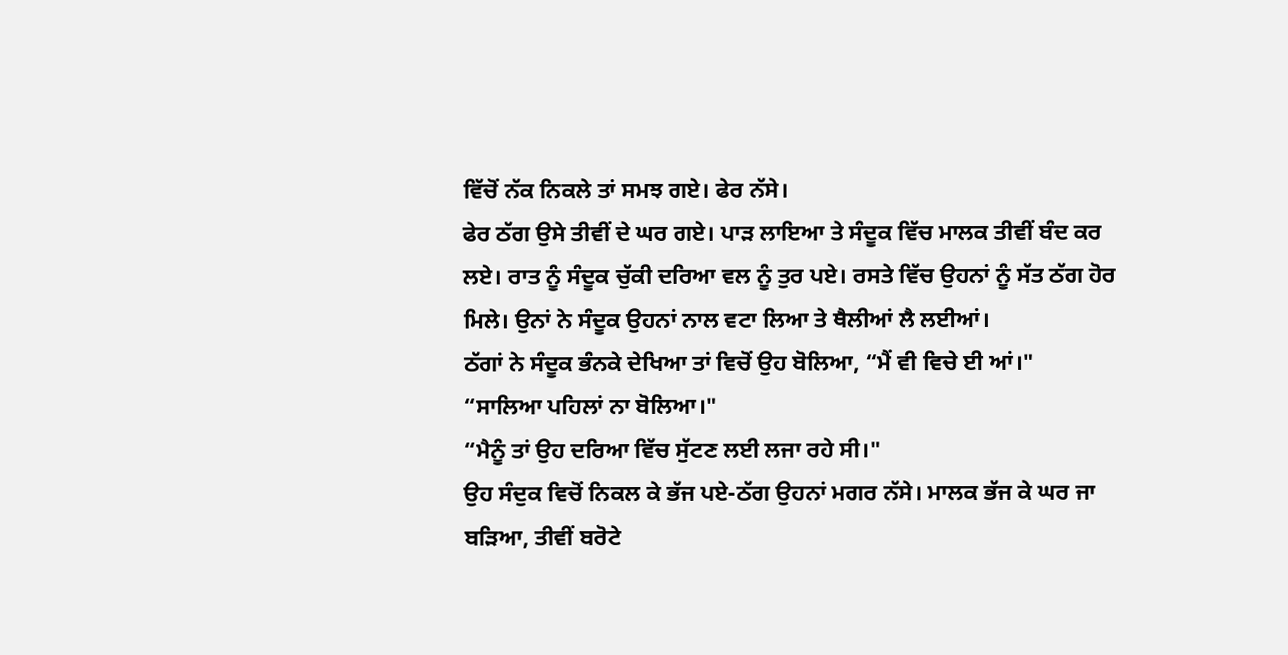ਵਿੱਚੋਂ ਨੱਕ ਨਿਕਲੇ ਤਾਂ ਸਮਝ ਗਏ। ਫੇਰ ਨੱਸੇ।
ਫੇਰ ਠੱਗ ਉਸੇ ਤੀਵੀਂ ਦੇ ਘਰ ਗਏ। ਪਾੜ ਲਾਇਆ ਤੇ ਸੰਦੂਕ ਵਿੱਚ ਮਾਲਕ ਤੀਵੀਂ ਬੰਦ ਕਰ ਲਏ। ਰਾਤ ਨੂੰ ਸੰਦੂਕ ਚੁੱਕੀ ਦਰਿਆ ਵਲ ਨੂੰ ਤੁਰ ਪਏ। ਰਸਤੇ ਵਿੱਚ ਉਹਨਾਂ ਨੂੰ ਸੱਤ ਠੱਗ ਹੋਰ ਮਿਲੇ। ਉਨਾਂ ਨੇ ਸੰਦੂਕ ਉਹਨਾਂ ਨਾਲ ਵਟਾ ਲਿਆ ਤੇ ਥੈਲੀਆਂ ਲੈ ਲਈਆਂ।
ਠੱਗਾਂ ਨੇ ਸੰਦੂਕ ਭੰਨਕੇ ਦੇਖਿਆ ਤਾਂ ਵਿਚੋਂ ਉਹ ਬੋਲਿਆ, “ਮੈਂ ਵੀ ਵਿਚੇ ਈ ਆਂ।"
“ਸਾਲਿਆ ਪਹਿਲਾਂ ਨਾ ਬੋਲਿਆ।"
“ਮੈਨੂੰ ਤਾਂ ਉਹ ਦਰਿਆ ਵਿੱਚ ਸੁੱਟਣ ਲਈ ਲਜਾ ਰਹੇ ਸੀ।"
ਉਹ ਸੰਦੁਕ ਵਿਚੋਂ ਨਿਕਲ ਕੇ ਭੱਜ ਪਏ-ਠੱਗ ਉਹਨਾਂ ਮਗਰ ਨੱਸੇ। ਮਾਲਕ ਭੱਜ ਕੇ ਘਰ ਜਾ ਬੜਿਆ, ਤੀਵੀਂ ਬਰੋਟੇ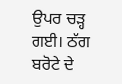ਉਪਰ ਚੜ੍ਹ ਗਈ। ਠੱਗ ਬਰੋਟੇ ਦੇ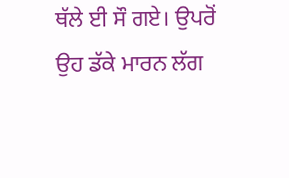ਥੱਲੇ ਈ ਸੌ ਗਏ। ਉਪਰੋਂ ਉਹ ਡੱਕੇ ਮਾਰਨ ਲੱਗ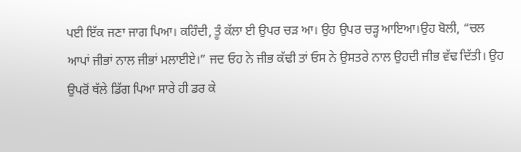ਪਈ ਇੱਕ ਜਣਾ ਜਾਗ ਪਿਆ। ਕਹਿੰਦੀ, ਤੂੰ ਕੱਲਾ ਈ ਉਪਰ ਚੜ ਆ। ਉਹ ਉਪਰ ਚੜ੍ਹ ਆਇਆ।ਉਹ ਬੋਲੀ, “ਚਲ ਆਪਾਂ ਜੀਭਾਂ ਨਾਲ ਜੀਭਾਂ ਮਲਾਈਏ।” ਜਦ ਓਹ ਨੇ ਜੀਭ ਕੱਢੀ ਤਾਂ ਓਸ ਨੇ ਉਸਤਰੇ ਨਾਲ ਉਹਦੀ ਜੀਭ ਵੱਢ ਦਿੱਤੀ। ਉਹ ਉਪਰੋਂ ਥੱਲੇ ਡਿੱਗ ਪਿਆ ਸਾਰੇ ਹੀ ਡਰ ਕੇ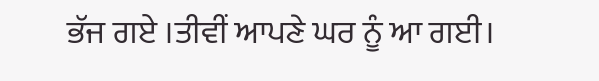ਭੱਜ ਗਏ ।ਤੀਵੀਂ ਆਪਣੇ ਘਰ ਨੂੰ ਆ ਗਈ।